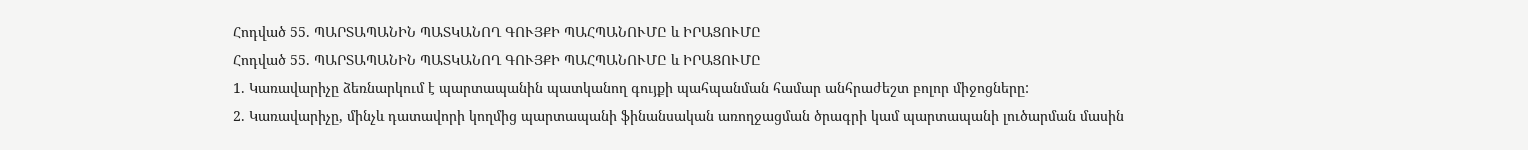Հոդված 55. ՊԱՐՏԱՊԱՆԻՆ ՊԱՏԿԱՆՈՂ ԳՈՒՅՔԻ ՊԱՀՊԱՆՈՒՄԸ և ԻՐԱՑՈՒՄԸ
Հոդված 55. ՊԱՐՏԱՊԱՆԻՆ ՊԱՏԿԱՆՈՂ ԳՈՒՅՔԻ ՊԱՀՊԱՆՈՒՄԸ և ԻՐԱՑՈՒՄԸ
1. Կառավարիչը ձեռնարկում է պարտապանին պատկանող գույքի պահպանման համար անհրաժեշտ բոլոր միջոցները:
2. Կառավարիչը, մինչև դատավորի կողմից պարտապանի ֆինանսական առողջացման ծրագրի կամ պարտապանի լուծարման մասին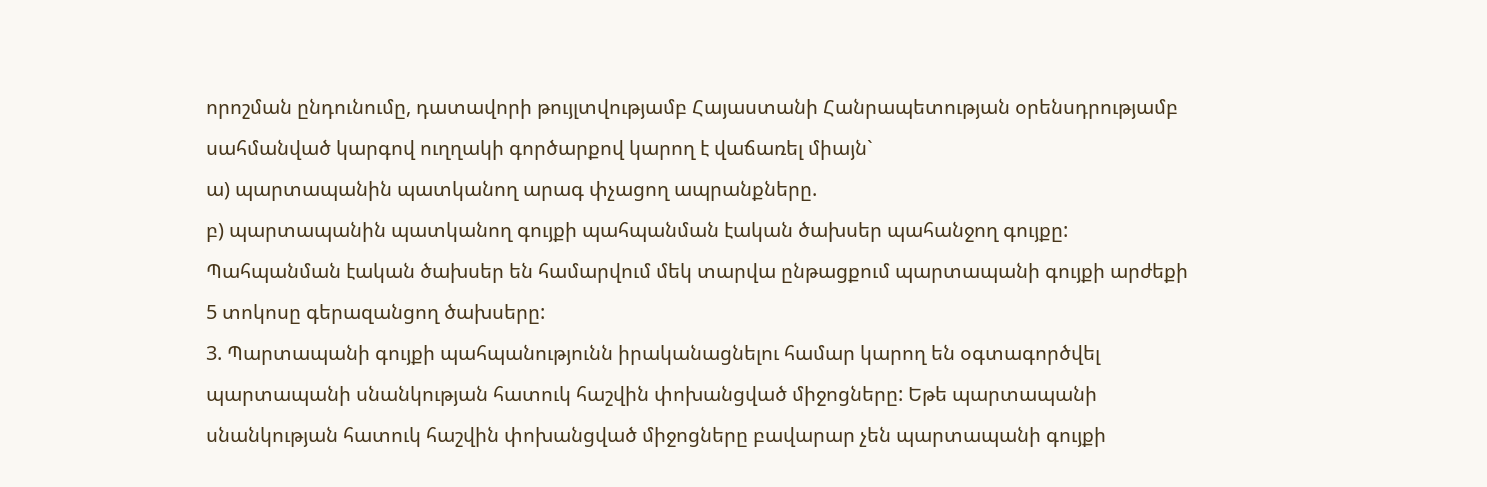որոշման ընդունումը, դատավորի թույլտվությամբ Հայաստանի Հանրապետության օրենսդրությամբ սահմանված կարգով ուղղակի գործարքով կարող է վաճառել միայն`
ա) պարտապանին պատկանող արագ փչացող ապրանքները.
բ) պարտապանին պատկանող գույքի պահպանման էական ծախսեր պահանջող գույքը: Պահպանման էական ծախսեր են համարվում մեկ տարվա ընթացքում պարտապանի գույքի արժեքի 5 տոկոսը գերազանցող ծախսերը:
3. Պարտապանի գույքի պահպանությունն իրականացնելու համար կարող են օգտագործվել պարտապանի սնանկության հատուկ հաշվին փոխանցված միջոցները: Եթե պարտապանի սնանկության հատուկ հաշվին փոխանցված միջոցները բավարար չեն պարտապանի գույքի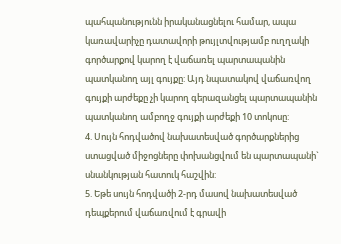պահպանությունն իրականացնելու համար, ապա կառավարիչը դատավորի թույլտվությամբ ուղղակի գործարքով կարող է վաճառել պարտապանին պատկանող այլ գույքը: Այդ նպատակով վաճառվող գույքի արժեքը չի կարող գերազանցել պարտապանին պատկանող ամբողջ գույքի արժեքի 10 տոկոսը:
4. Սույն հոդվածով նախատեսված գործարքներից ստացված միջոցները փոխանցվում են պարտապանի` սնանկության հատուկ հաշվին:
5. Եթե սույն հոդվածի 2-րդ մասով նախատեսված դեպքերում վաճառվում է գրավի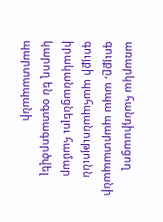առարկա հանդիսացող գույքը, ապա պարտապանի գույքի պահպանությունն իրականացնելու համար կարող են օգտագործվել պարտապանի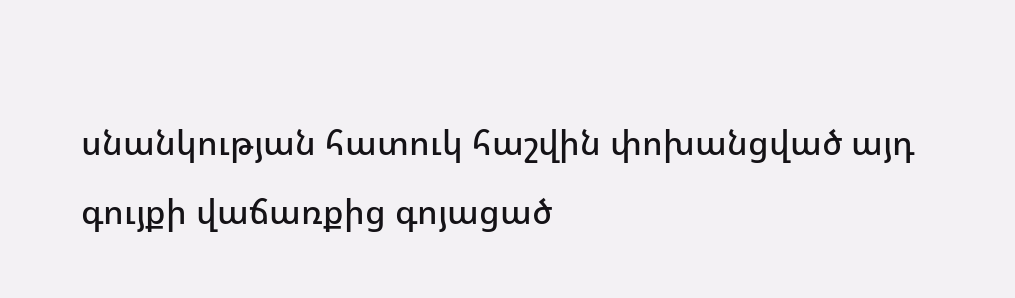սնանկության հատուկ հաշվին փոխանցված այդ գույքի վաճառքից գոյացած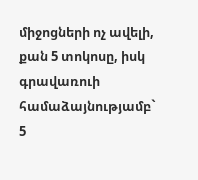միջոցների ոչ ավելի, քան 5 տոկոսը, իսկ գրավառուի համաձայնությամբ` 5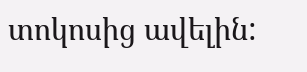տոկոսից ավելին: